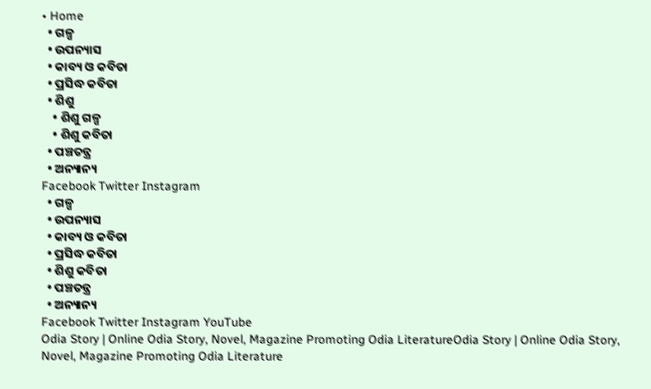• Home
  • ଗଳ୍ପ
  • ଉପନ୍ୟାସ
  • କାବ୍ୟ ଓ କବିତା
  • ପ୍ରସିଦ୍ଧ କବିତା
  • ଶିଶୁ
    • ଶିଶୁ ଗଳ୍ପ
    • ଶିଶୁ କବିତା
  • ପଞ୍ଚତନ୍ତ୍ର
  • ଅନ୍ୟାନ୍ୟ
Facebook Twitter Instagram
  • ଗଳ୍ପ
  • ଉପନ୍ୟାସ
  • କାବ୍ୟ ଓ କବିତା
  • ପ୍ରସିଦ୍ଧ କବିତା
  • ଶିଶୁ କବିତା
  • ପଞ୍ଚତନ୍ତ୍ର
  • ଅନ୍ୟାନ୍ୟ
Facebook Twitter Instagram YouTube
Odia Story | Online Odia Story, Novel, Magazine Promoting Odia LiteratureOdia Story | Online Odia Story, Novel, Magazine Promoting Odia Literature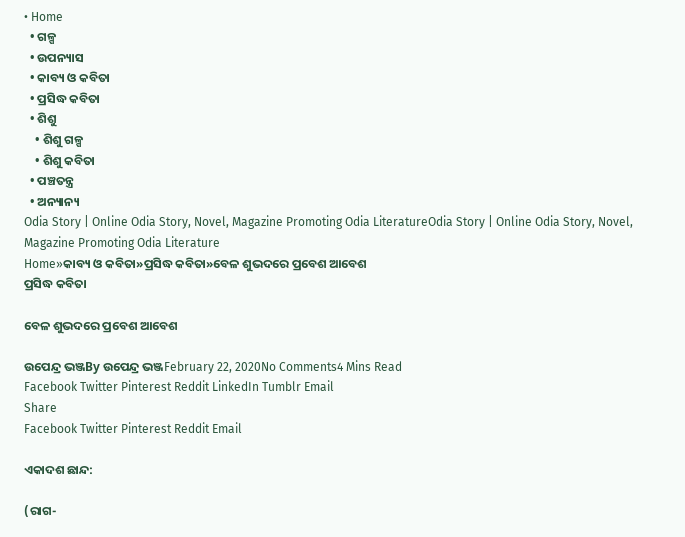• Home
  • ଗଳ୍ପ
  • ଉପନ୍ୟାସ
  • କାବ୍ୟ ଓ କବିତା
  • ପ୍ରସିଦ୍ଧ କବିତା
  • ଶିଶୁ
    • ଶିଶୁ ଗଳ୍ପ
    • ଶିଶୁ କବିତା
  • ପଞ୍ଚତନ୍ତ୍ର
  • ଅନ୍ୟାନ୍ୟ
Odia Story | Online Odia Story, Novel, Magazine Promoting Odia LiteratureOdia Story | Online Odia Story, Novel, Magazine Promoting Odia Literature
Home»କାବ୍ୟ ଓ କବିତା»ପ୍ରସିଦ୍ଧ କବିତା»ବେଳ ଶୁଭଦରେ ପ୍ରବେଶ ଆବେଶ
ପ୍ରସିଦ୍ଧ କବିତା

ବେଳ ଶୁଭଦରେ ପ୍ରବେଶ ଆବେଶ

ଉପେନ୍ଦ୍ର ଭଞ୍ଜBy ଉପେନ୍ଦ୍ର ଭଞ୍ଜFebruary 22, 2020No Comments4 Mins Read
Facebook Twitter Pinterest Reddit LinkedIn Tumblr Email
Share
Facebook Twitter Pinterest Reddit Email

ଏକାଦଶ ଛାନ୍ଦ:

(ରାଗ-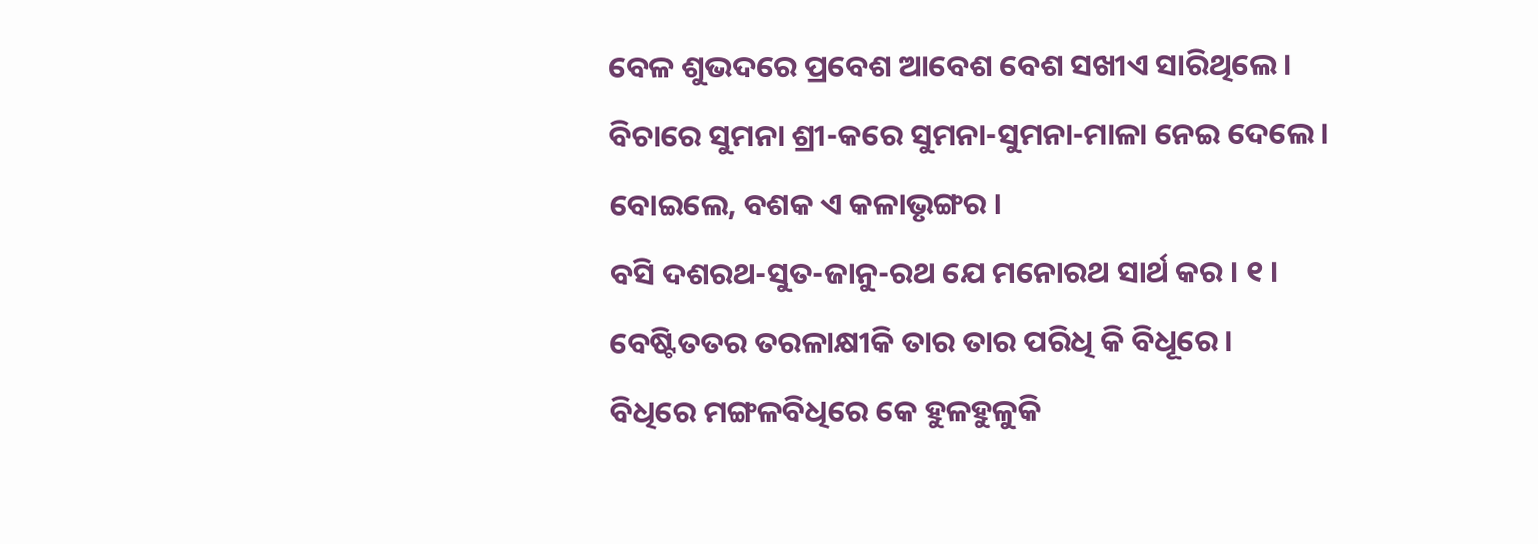ବେଳ ଶୁଭଦରେ ପ୍ରବେଶ ଆବେଶ ବେଶ ସଖୀଏ ସାରିଥିଲେ ।
ବିଚାରେ ସୁମନା ଶ୍ରୀ-କରେ ସୁମନା-ସୁମନା-ମାଳା ନେଇ ଦେଲେ ।
ବୋଇଲେ, ବଶକ ଏ କଳାଭୃଙ୍ଗର ।
ବସି ଦଶରଥ-ସୁତ-ଜାନୁ-ରଥ ଯେ ମନୋରଥ ସାର୍ଥ କର । ୧ ।
ବେଷ୍ଟିତତର ତରଳାକ୍ଷୀକି ତାର ତାର ପରିଧି କି ବିଧୂରେ ।
ବିଧିରେ ମଙ୍ଗଳବିଧିରେ କେ ହୁଳହୁଳୁକି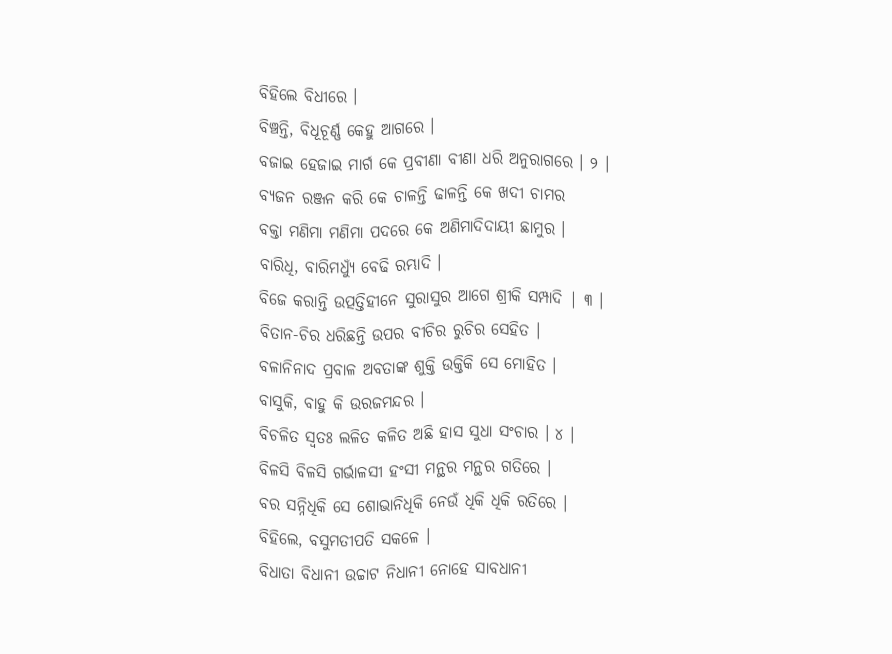ବିହିଲେ ବିଧୀରେ ।
ବିଞ୍ଚନ୍ତି, ବିଧୂଚୂର୍ଣ୍ଣ କେହୁ ଆଗରେ ।
ବଜାଇ ହେଜାଇ ମାର୍ଗ କେ ପ୍ରବୀଣା ବୀଣା ଧରି ଅନୁରାଗରେ । ୨ ।
ବ୍ୟଜନ ରଞ୍ଜନ କରି କେ ଚାଳନ୍ତି ଢାଳନ୍ତି କେ ଖଦୀ ଚାମର
ବକ୍ତା ମଣିମା ମଣିମା ପଦରେ କେ ଅଣିମାଦିଦାୟୀ ଛାମୁର ।
ବାରିଧି, ବାରିମଧ୍ୟୁଁ ବେଢି ରମ୍ଭାଦି ।
ବିଜେ କରାନ୍ତି ଉତ୍ପତ୍ତିହୀନେ ସୁରାସୁର ଆଗେ ଶ୍ରୀକି ସମ୍ପାଦି | ୩ ।
ବିତାନ-ଚିର ଧରିଛନ୍ତି ଉପର ବୀଚିର ରୁଚିର ସେହିତ ।
ବଳାନିନାଦ ପ୍ରବାଳ ଅବତାଙ୍କ ଶୁକ୍ତି ଉକ୍ତିକି ସେ ମୋହିତ ।
ବାସୁକି, ବାହୁ କି ଉରଜମନ୍ଦର ।
ବିଚଳିତ ସ୍ୱତଃ ଲଳିତ କଳିତ ଅଛି ହାସ ସୁଧା ସଂଚାର । ୪ ।
ବିଳସି ବିଳସି ଗର୍ଭାଳସୀ ହଂସୀ ମନ୍ଥର ମନ୍ଥର ଗତିରେ ।
ବର ସନ୍ନିଧିକି ସେ ଶୋଭାନିଧିକି ନେଉଁ ଧିକି ଧିକି ରତିରେ ।
ବିହିଲେ, ବସୁମତୀପତି ସକଳେ ।
ବିଧାତା ବିଧାନୀ ଉଚ୍ଚାଟ ନିଧାନୀ ନୋହେ ସାବଧାନୀ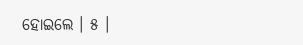ହୋଇଲେ । ୫ ।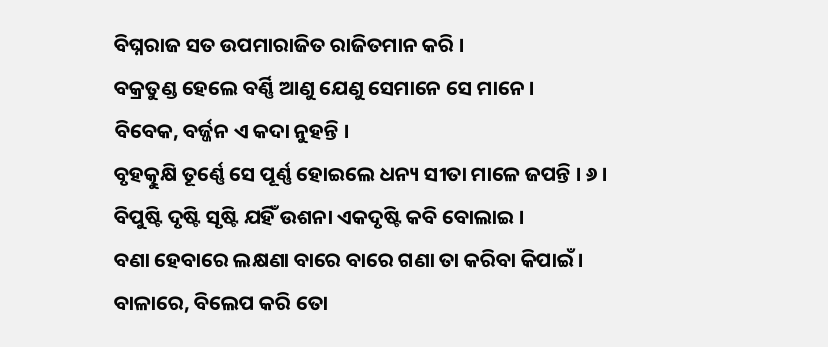ବିଘ୍ନରାଜ ସତ ଉପମାରାଜିତ ରାଜିତମାନ କରି ।
ବକ୍ରତୁଣ୍ଡ ହେଲେ ବର୍ଣ୍ଣି ଆଣୁ ଯେଣୁ ସେମାନେ ସେ ମାନେ ।
ବିବେକ, ବର୍ଜ୍ଜନ ଏ କଦା ନୁହନ୍ତି ।
ବୃହତ୍କୁକ୍ଷି ତୂର୍ଣ୍ଣେ ସେ ପୂର୍ଣ୍ଣ ହୋଇଲେ ଧନ୍ୟ ସୀତା ମାଳେ ଜପନ୍ତି । ୬ ।
ବିପୁଷ୍ଟି ଦୃଷ୍ଟି ସୃଷ୍ଟି ଯହିଁ ଉଶନା ଏକଦୃଷ୍ଟି କବି ବୋଲାଇ ।
ବଣା ହେବାରେ ଲକ୍ଷଣା ବାରେ ବାରେ ଗଣା ତା କରିବା କିପାଇଁ ।
ବାଳାରେ, ବିଲେପ କରି ତୋ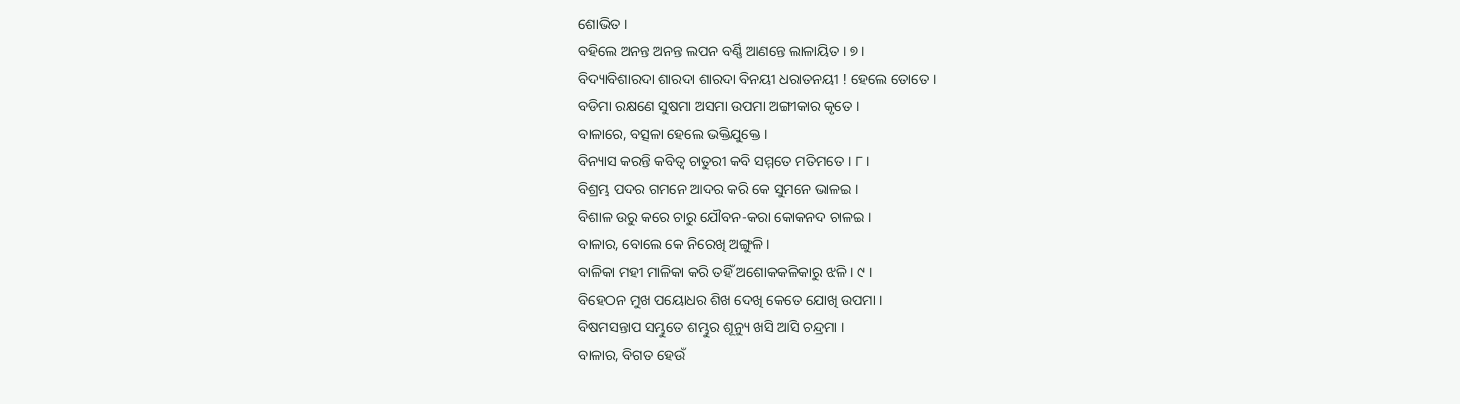ଶୋଭିତ ।
ବହିଲେ ଅନନ୍ତ ଅନନ୍ତ ଲପନ ବର୍ଣ୍ଣି ଆଣନ୍ତେ ଲାଳାୟିତ । ୭ ।
ବିଦ୍ୟାବିଶାରଦା ଶାରଦା ଶାରଦା ବିନୟୀ ଧରାତନୟୀ ! ହେଲେ ତୋତେ ।
ବଡିମା ରକ୍ଷଣେ ସୁଷମା ଅସମା ଉପମା ଅଙ୍ଗୀକାର କୃତେ ।
ବାଳାରେ, ବତ୍ସଳା ହେଲେ ଭକ୍ତିଯୁକ୍ତେ ।
ବିନ୍ୟାସ କରନ୍ତି କବିତ୍ୱ ଚାତୁରୀ କବି ସମ୍ମତେ ମତିମତେ । ୮ ।
ବିଶ୍ରମ୍ଭ ପଦର ଗମନେ ଆଦର କରି କେ ସୁମନେ ଭାଳଇ ।
ବିଶାଳ ଉରୁ କରେ ଚାରୁ ଯୌବନ-କରା କୋକନଦ ଚାଳଇ ।
ବାଳାର, ବୋଲେ କେ ନିରେଖି ଅଙ୍ଗୁଳି ।
ବାଳିକା ମହୀ ମାଳିକା କରି ତହିଁ ଅଶୋକକଳିକାରୁ ଝଳି । ୯ ।
ବିହେଠନ ମୁଖ ପୟୋଧର ଶିଖ ଦେଖି କେତେ ଯୋଖି ଉପମା ।
ବିଷମସନ୍ତାପ ସମ୍ଭୁତେ ଶମ୍ଭୁର ଶୂନ୍ୟୁ ଖସି ଆସି ଚନ୍ଦ୍ରମା ।
ବାଳାର, ବିଗତ ହେଉଁ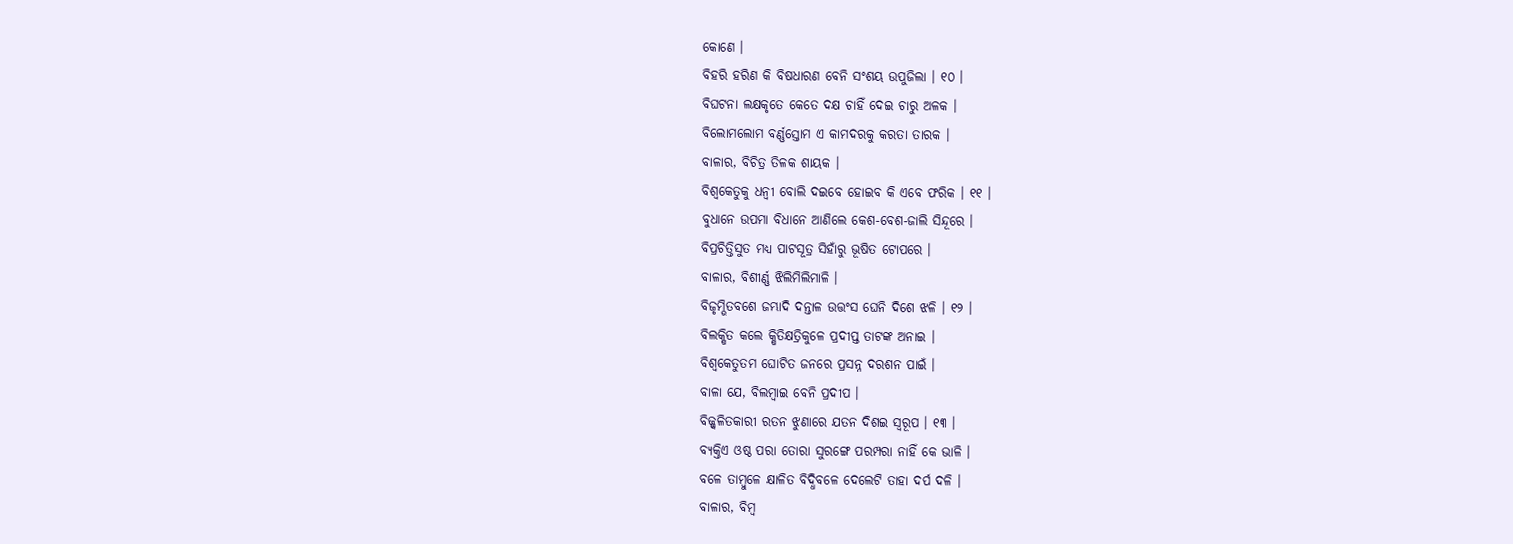କୋଣେ ।
ବିହରି ହରିଣ କି ବିଷଧାରଣ ବେନି ସଂଶୟ ଉପୁଜିଲା । ୧୦ ।
ବିଘଟନା ଲକ୍ଷକୃତେ କେତେ ଦକ୍ଷ ଚାହିଁ ଦେଇ ଚାରୁ ଅଳକ ।
ବିଲୋମଲୋମ ବର୍ଣ୍ଣସ୍ତୋମ ଏ କାମଦରକୁ କରତା ତାରକ ।
ବାଳାର, ବିଚିତ୍ର ତିଳକ ଶାୟକ ।
ବିଶ୍ୱକେତୁକୁ ଧନ୍ୱୀ ବୋଲି ଦଇବେ ହୋଇବ କି ଏବେ ଫରିକ । ୧୧ ।
ବୁଧାନେ ଉପମା ବିଧାନେ ଆଣିଲେ କେଶ-ବେଶ-ଜାଲି ସିନ୍ଦୂରେ ।
ବିପ୍ରଚିତ୍ତିସୁତ ମଧ୍ୟ ପାଟସୂତ୍ର ସିହାଁରୁ ଭୂଷିତ ଟୋପରେ ।
ବାଳାର, ବିଶୀର୍ଣ୍ଣ ଝିଲିମିଲିମାଳି ।
ବିଜୃମ୍ଭିତବଶେ ଜମ୍ଭାଦି ଦନ୍ତାଳ ଉତ୍ତଂସ ଘେନି ଦିଶେ ଝଳି । ୧୨ ।
ବିଲକ୍ଷିତ କଲେ କ୍ଷିତିକ୍ଷତ୍ରିକୁଳେ ପ୍ରଦୀପ୍ତ ତାଟଙ୍କ ଅନାଇ ।
ବିଶ୍ୱକେତୁତମ ଘୋଟିତ ଜନରେ ପ୍ରସନ୍ନ ଦରଶନ ପାଇଁ ।
ବାଳା ଯେ, ବିଲମ୍ବାଇ ବେନି ପ୍ରଦୀପ ।
ବିଜ୍ଜ୍ୱଳିତକାରୀ ରତନ ଝୁଣାରେ ଯତନ ଦିଶଇ ସ୍ୱରୂପ । ୧୩ ।
ବ୍ୟକ୍ତିଏ ଓଷ୍ଠ ପରା ତୋରା ସୁରଙ୍ଗେ ପରମ୍ପରା ନାହିଁ କେ ଭାଳି ।
ବଳେ ତାମ୍ବୁଳେ କ୍ଷାଳିତ ବିଦ୍ଧିବଳେ ଦେଲେଟି ତାହା ଦର୍ପ ଦଳି ।
ବାଳାର, ବିମ୍ବ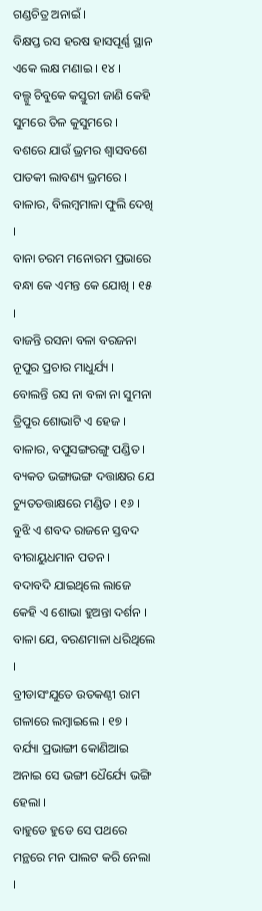ଗଣ୍ଡଚିତ୍ର ଅନାଇଁ ।
ବିକ୍ଷପ୍ତ ରସ ହରଷ ହାସପୂର୍ଣ୍ଣ ସ୍ଥାନ ଏକେ ଲକ୍ଷ ମଣାଇ । ୧୪ ।
ବଲ୍ଗୁ ଚିବୁକେ କସ୍ତୁରୀ ଜାଣି କେହି ସୁମରେ ତିଳ କୁସୁମରେ ।
ବଶରେ ଯାଉଁ ଭ୍ରମର ଶ୍ୱାସବଶେ ପାତକୀ ଲାବଣ୍ୟ ଭ୍ରମରେ ।
ବାଳାର, ବିଲମ୍ବମାଳା ଫୁଲି ଦେଖି ।
ବାନା ଚରମ ମନୋରମ ପ୍ରଭାରେ ବନ୍ଧା କେ ଏମନ୍ତ କେ ଯୋଖି । ୧୫ ।
ବାଜନ୍ତି ରସନା ବଳା ବରଜନା ନୂପୁର ପ୍ରଚାର ମାଧୁର୍ଯ୍ୟ ।
ବୋଲନ୍ତି ରସ ନା ବଳା ନା ସୁମନା ତ୍ରିପୁର ଶୋଭାଟି ଏ ହେଜ ।
ବାଳାର, ବପୁସଙ୍ଗରଙ୍ଗୁ ପଣ୍ଡିତ ।
ବ୍ୟକତ ଭଙ୍ଗାଭଙ୍ଗ ଦତ୍ତାକ୍ଷର ଯେ ଚ୍ୟୁତତତ୍ତାକ୍ଷରେ ମଣ୍ଡିତ । ୧୬ ।
ବୁଝି ଏ ଶବଦ ରାଜନେ ସ୍ତବଦ ବୀରାୟୁଧମାନ ପତନ ।
ବଦାବଦି ଯାଇଥିଲେ ଲାଜେ କେହି ଏ ଶୋଭା ହୁଅନ୍ତା ଦର୍ଶନ ।
ବାଳା ଯେ, ବରଣମାଳା ଧରିଥିଲେ ।
ବ୍ରୀଡାସଂଯୁତେ ଉତକଣ୍ଠୀ ରାମ ଗଳାରେ ଲମ୍ବାଇଲେ । ୧୭ ।
ବର୍ଯ୍ୟା ପ୍ରଭାଙ୍ଗୀ କୋଣିଆଇ ଅନାଇ ସେ ଭଙ୍ଗୀ ଧୈର୍ଯ୍ୟେ ଭଙ୍ଗି ହେଲା ।
ବାହୁଡେ ହୁଡେ ସେ ପଥରେ ମନ୍ଥରେ ମନ ପାଲଟ କରି ନେଲା ।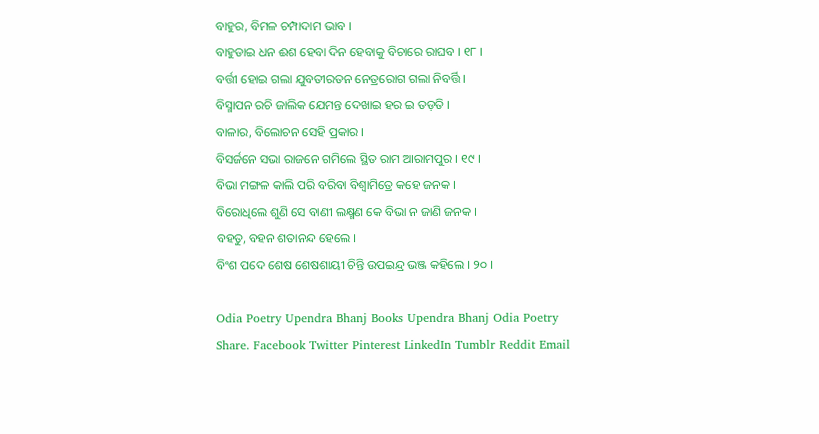ବାହୁର, ବିମଳ ଚମ୍ପାଦାମ ଭାବ ।
ବାହୁଡାଇ ଧନ ଈଶ ହେବା ଦିନ ହେବାକୁ ବିଚାରେ ରାଘବ । ୧୮ ।
ବର୍ତ୍ତୀ ହୋଇ ଗଲା ଯୁବତୀରତନ ନେତ୍ରରୋଗ ଗଲା ନିବର୍ତ୍ତି ।
ବିସ୍ମାପନ ରଚି ଜାଲିକ ଯେମନ୍ତ ଦେଖାଇ ହର ଇ ତଡ଼ତି ।
ବାଳାର, ବିଲୋଚନ ସେହି ପ୍ରକାର ।
ବିସର୍ଜନେ ସଭା ରାଜନେ ଗମିଲେ ସ୍ଥିତ ରାମ ଆରାମପୁର । ୧୯ ।
ବିଭା ମଙ୍ଗଳ କାଲି ପରି ବରିବା ବିଶ୍ୱାମିତ୍ରେ କହେ ଜନକ ।
ବିରୋଧିଲେ ଶୁଣି ସେ ବାଣୀ ଲକ୍ଷ୍ମଣ କେ ବିଭା ନ ଜାଣି ଜନକ ।
ବହତୁ, ବହନ ଶତାନନ୍ଦ ହେଲେ ।
ବିଂଶ ପଦେ ଶେଷ ଶେଷଶାୟୀ ଚିନ୍ତି ଉପଇନ୍ଦ୍ର ଭଞ୍ଜ କହିଲେ । ୨୦ ।

Odia Poetry Upendra Bhanj Books Upendra Bhanj Odia Poetry
Share. Facebook Twitter Pinterest LinkedIn Tumblr Reddit Email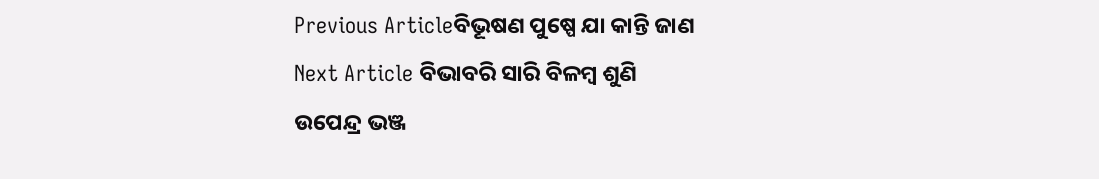Previous Articleବିଭୂଷଣ ପୁଷ୍ପେ ଯା କାନ୍ତି ଜାଣ
Next Article ବିଭାବରି ସାରି ବିଳମ୍ବ ଶୁଣି
ଉପେନ୍ଦ୍ର ଭଞ୍ଜ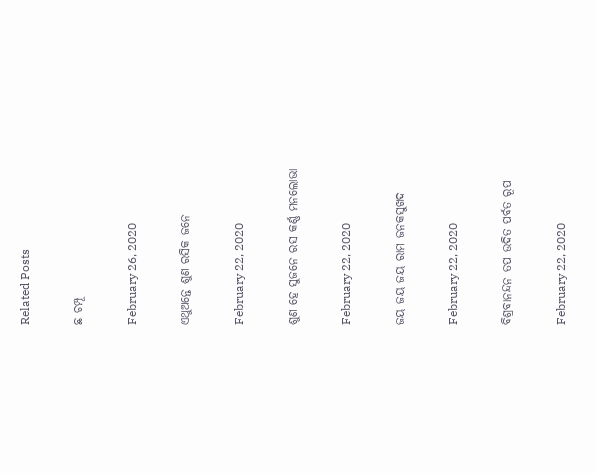Related Posts

ଛ ଚମ୍ପୂ

February 26, 2020

ଏଥୁଅନ୍ତେ ଶୁଣ ରସିକ ଜନେ

February 22, 2020

ଶୁଣ ହେ ସୁଜନେ ରସ କର୍ଣ୍ଣ ମନଲୋଭା

February 22, 2020

ଜୟ ଜୟ ଜୟ ରାମ ଜନକସୁଖଦ

February 22, 2020

ବିଶ୍ରବାନନ୍ଦନ ତପ ଉଦିତ ପର୍ବତ ରୂପ

February 22, 2020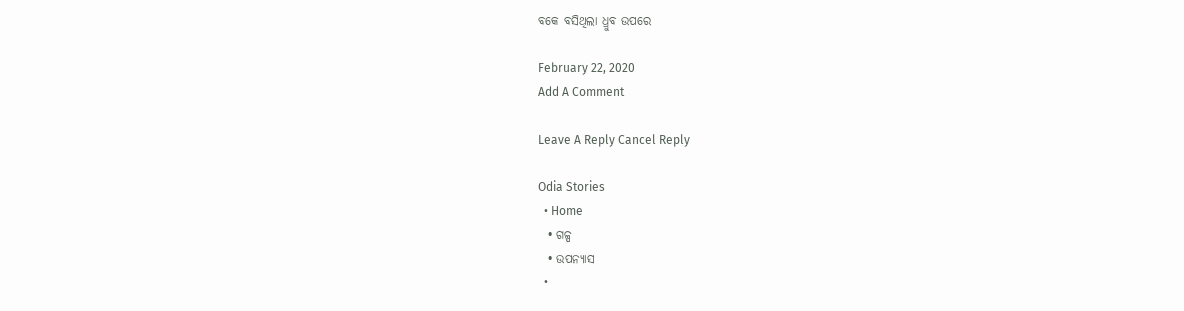ବକେ ବସିଥିଲା ଧ୍ରୁବ ଉପରେ

February 22, 2020
Add A Comment

Leave A Reply Cancel Reply

Odia Stories
  • Home
  • ଗଳ୍ପ
  • ଉପନ୍ୟାସ
  •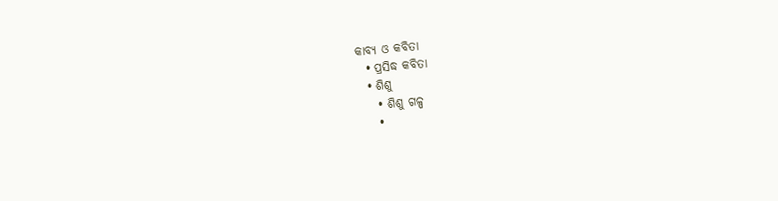କାବ୍ୟ ଓ କବିତା
  • ପ୍ରସିଦ୍ଧ କବିତା
  • ଶିଶୁ
    • ଶିଶୁ ଗଳ୍ପ
    •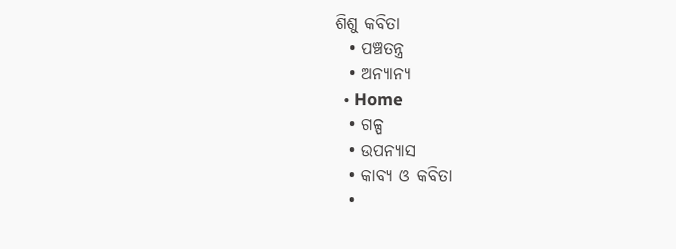ଶିଶୁ କବିତା
  • ପଞ୍ଚତନ୍ତ୍ର
  • ଅନ୍ୟାନ୍ୟ
  • Home
  • ଗଳ୍ପ
  • ଉପନ୍ୟାସ
  • କାବ୍ୟ ଓ କବିତା
  •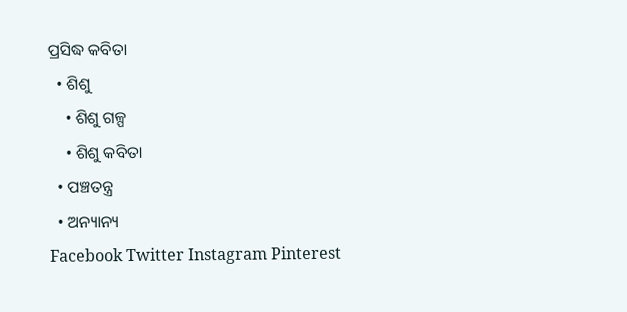ପ୍ରସିଦ୍ଧ କବିତା
  • ଶିଶୁ
    • ଶିଶୁ ଗଳ୍ପ
    • ଶିଶୁ କବିତା
  • ପଞ୍ଚତନ୍ତ୍ର
  • ଅନ୍ୟାନ୍ୟ
Facebook Twitter Instagram Pinterest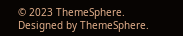© 2023 ThemeSphere. Designed by ThemeSphere.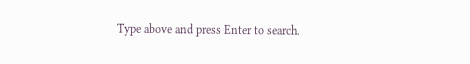Type above and press Enter to search.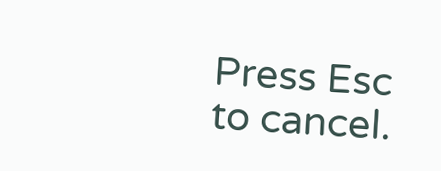Press Esc to cancel.